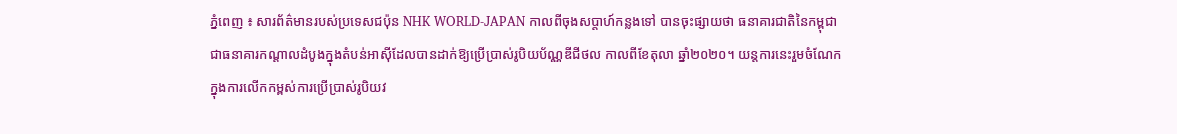ភ្នំពេញ ៖ សារព័ត៌មានរបស់ប្រទេសជប៉ុន NHK WORLD-JAPAN កាលពីចុងសប្តាហ៍កន្លងទៅ បានចុះផ្សាយថា ធនាគារជាតិនៃកម្ពុជា ជាធនាគារកណ្តាលដំបូងក្នុងតំបន់អាស៊ីដែលបានដាក់ឱ្យប្រើប្រាស់រូបិយប័ណ្ណឌីជីថល កាលពីខែតុលា ឆ្នាំ២០២០។ យន្តការនេះរួមចំណែកក្នុងការលើកកម្ពស់ការប្រើប្រាស់រូបិយវ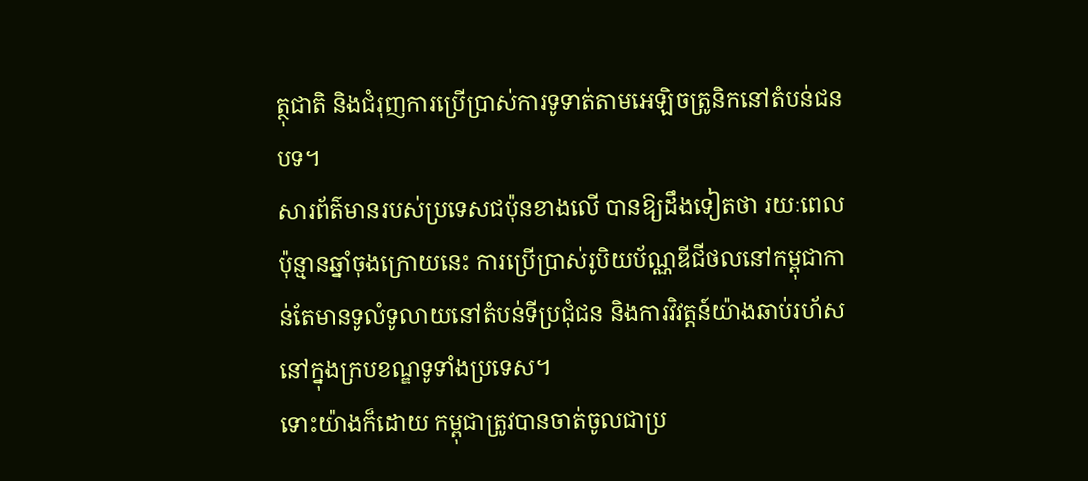ត្ថុជាតិ និងជំរុញការប្រើប្រាស់ការទូទាត់តាមអេឡិចត្រូនិកនៅតំបន់ជនបទ។
សារព័ត៌មានរបស់ប្រទេសជប៉ុនខាងលើ បានឱ្យដឹងទៀតថា រយៈពេលប៉ុន្មានឆ្នាំចុងក្រោយនេះ ការប្រើប្រាស់រូបិយប័ណ្ណឌីជីថលនៅកម្ពុជាកាន់តែមានទូលំទូលាយនៅតំបន់ទីប្រជុំជន និងការវិវត្តន៍យ៉ាងឆាប់រហ័សនៅក្នុងក្របខណ្ឌទូទាំងប្រទេស។
ទោះយ៉ាងក៏ដោយ កម្ពុជាត្រូវបានចាត់ចូលជាប្រ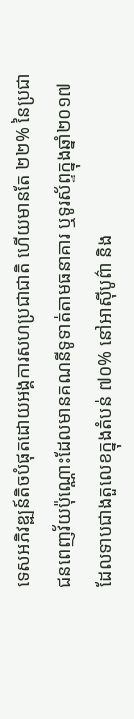ទេសអភិវឌ្ឍន៍តិចបំផុតដោយអង្គការសហប្រជាជាតិ ហើយមានតែ ២២% នៃប្រជាជនពេញវ័យប៉ុណ្ណោះដែលមានគណនីទូទាត់តាមធនាគារ ឬទូរស័ព្ទក្នុងឆ្នាំ២០១៧ ដែលទាបជាងតួលេខក្នុងតំបន់ ៧០% នៅអាស៊ីបូព៌ា និង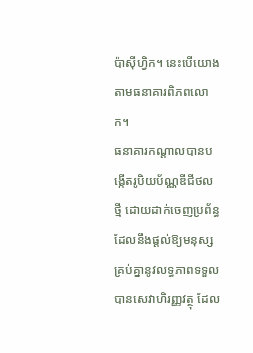ប៉ាស៊ីហ្វិក។ នេះបើយោងតាមធនាគារពិភពលោក។
ធនាគារកណ្តាលបានបង្កើតរូបិយប័ណ្ណឌីជីថលថ្មី ដោយដាក់ចេញប្រព័ន្ធដែលនឹងផ្តល់ឱ្យមនុស្សគ្រប់គ្នានូវលទ្ធភាពទទួលបានសេវាហិរញ្ញវត្ថុ ដែល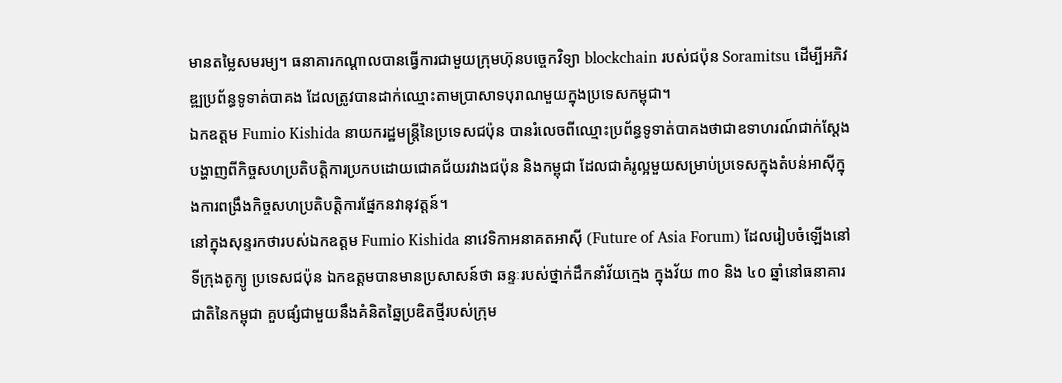មានតម្លៃសមរម្យ។ ធនាគារកណ្តាលបានធ្វើការជាមួយក្រុមហ៊ុនបច្ចេកវិទ្យា blockchain របស់ជប៉ុន Soramitsu ដើម្បីអភិវឌ្ឍប្រព័ន្ធទូទាត់បាគង ដែលត្រូវបានដាក់ឈ្មោះតាមប្រាសាទបុរាណមួយក្នុងប្រទេសកម្ពុជា។
ឯកឧត្តម Fumio Kishida នាយករដ្ឋមន្រ្តីនៃប្រទេសជប៉ុន បានរំលេចពីឈ្មោះប្រព័ន្ធទូទាត់បាគងថាជាឧទាហរណ៍ជាក់ស្តែងបង្ហាញពីកិច្ចសហប្រតិបត្តិការប្រកបដោយជោគជ័យរវាងជប៉ុន និងកម្ពុជា ដែលជាគំរូល្អមួយសម្រាប់ប្រទេសក្នុងតំបន់អាស៊ីក្នុងការពង្រឹងកិច្ចសហប្រតិបត្តិការផ្នែកនវានុវត្តន៍។
នៅក្នុងសុន្ទរកថារបស់ឯកឧត្តម Fumio Kishida នាវេទិកាអនាគតអាស៊ី (Future of Asia Forum) ដែលរៀបចំឡើងនៅទីក្រុងតូក្យូ ប្រទេសជប៉ុន ឯកឧត្តមបានមានប្រសាសន៍ថា ឆន្ទៈរបស់ថ្នាក់ដឹកនាំវ័យក្មេង ក្នុងវ័យ ៣០ និង ៤០ ឆ្នាំនៅធនាគារជាតិនៃកម្ពុជា គួបផ្សំជាមួយនឹងគំនិតឆ្នៃប្រឌិតថ្មីរបស់ក្រុម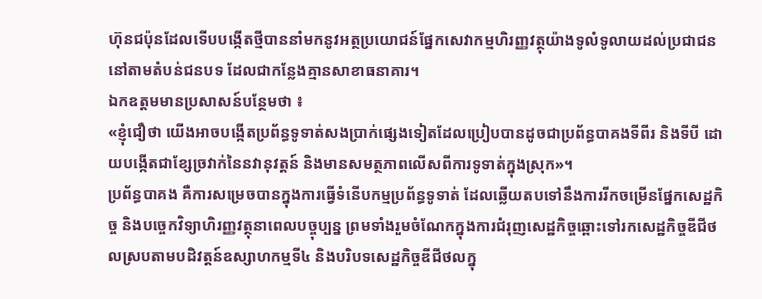ហ៊ុនជប៉ុនដែលទើបបង្កើតថ្មីបាននាំមកនូវអត្ថប្រយោជន៍ផ្នែកសេវាកម្មហិរញ្ញវត្ថុយ៉ាងទូលំទូលាយដល់ប្រជាជននៅតាមតំបន់ជនបទ ដែលជាកន្លែងគ្មានសាខាធនាគារ។
ឯកឧត្តមមានប្រសាសន៍បន្ថែមថា ៖
«ខ្ញុំជឿថា យើងអាចបង្កើតប្រព័ន្ធទូទាត់សងប្រាក់ផ្សេងទៀតដែលប្រៀបបានដូចជាប្រព័ន្ធបាគងទីពីរ និងទីបី ដោយបង្កើតជាខ្សែច្រវាក់នៃនវានុវត្តន៍ និងមានសមត្ថភាពលើសពីការទូទាត់ក្នុងស្រុក»។
ប្រព័ន្ធបាគង គឺការសម្រេចបានក្នុងការធ្វើទំនើបកម្មប្រព័ន្ធទូទាត់ ដែលឆ្លើយតបទៅនឹងការរីកចម្រើនផ្នែកសេដ្ឋកិច្ច និងបច្ចេកវិទ្យាហិរញ្ញវត្ថុនាពេលបច្ចុប្បន្ន ព្រមទាំងរួមចំណែកក្នុងការជំរុញសេដ្ឋកិច្ចឆ្ពោះទៅរកសេដ្ឋកិច្ចឌីជីថលស្របតាមបដិវត្តន៍ឧស្សាហកម្មទី៤ និងបរិបទសេដ្ឋកិច្ចឌីជីថលក្នុ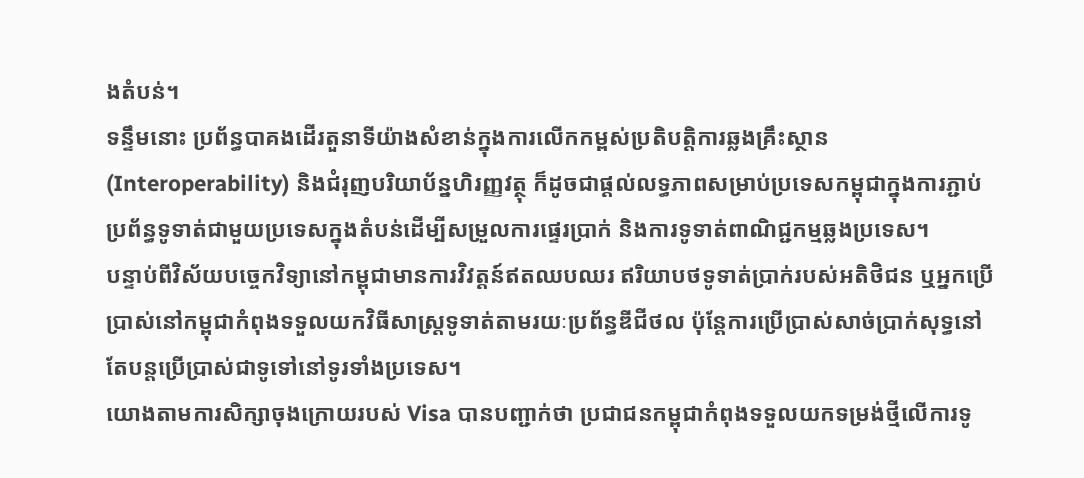ងតំបន់។
ទន្ទឹមនោះ ប្រព័ន្ធបាគងដើរតួនាទីយ៉ាងសំខាន់ក្នុងការលើកកម្ពស់ប្រតិបត្តិការឆ្លងគ្រឹះស្ថាន (Interoperability) និងជំរុញបរិយាប័ន្នហិរញ្ញវត្ថុ ក៏ដូចជាផ្តល់លទ្ធភាពសម្រាប់ប្រទេសកម្ពុជាក្នុងការភ្ជាប់ប្រព័ន្ធទូទាត់ជាមួយប្រទេសក្នុងតំបន់ដើម្បីសម្រួលការផ្ទេរប្រាក់ និងការទូទាត់ពាណិជ្ជកម្មឆ្លងប្រទេស។
បន្ទាប់ពីវិស័យបច្ចេកវិទ្យានៅកម្ពុជាមានការវិវត្តន៍ឥតឈបឈរ ឥរិយាបថទូទាត់ប្រាក់របស់អតិថិជន ឬអ្នកប្រើប្រាស់នៅកម្ពុជាកំពុងទទួលយកវិធីសាស្ដ្រទូទាត់តាមរយៈប្រព័ន្ធឌីជីថល ប៉ុន្តែការប្រើប្រាស់សាច់ប្រាក់សុទ្ធនៅតែបន្តប្រើប្រាស់ជាទូទៅនៅទូរទាំងប្រទេស។
យោងតាមការសិក្សាចុងក្រោយរបស់ Visa បានបញ្ជាក់ថា ប្រជាជនកម្ពុជាកំពុងទទួលយកទម្រង់ថ្មីលើការទូ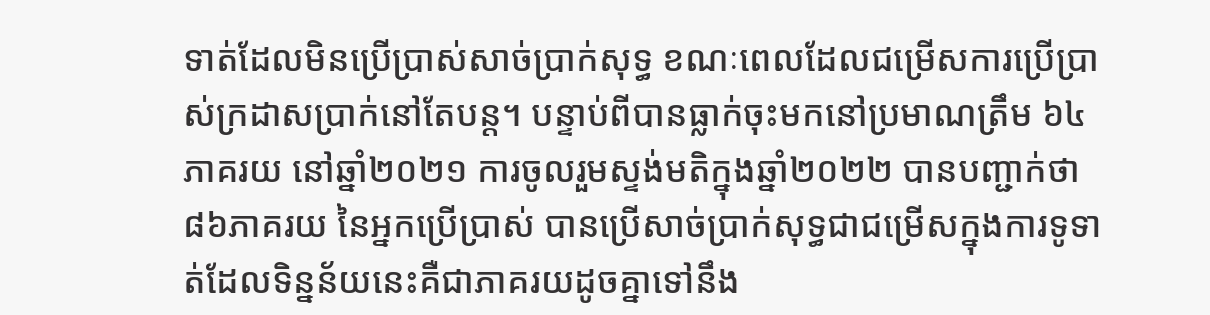ទាត់ដែលមិនប្រើប្រាស់សាច់ប្រាក់សុទ្ធ ខណៈពេលដែលជម្រើសការប្រើប្រាស់ក្រដាសប្រាក់នៅតែបន្ត។ បន្ទាប់ពីបានធ្លាក់ចុះមកនៅប្រមាណត្រឹម ៦៤ភាគរយ នៅឆ្នាំ២០២១ ការចូលរួមស្ទង់មតិក្នុងឆ្នាំ២០២២ បានបញ្ជាក់ថា ៨៦ភាគរយ នៃអ្នកប្រើប្រាស់ បានប្រើសាច់ប្រាក់សុទ្ធជាជម្រើសក្នុងការទូទាត់ដែលទិន្នន័យនេះគឺជាភាគរយដូចគ្នាទៅនឹង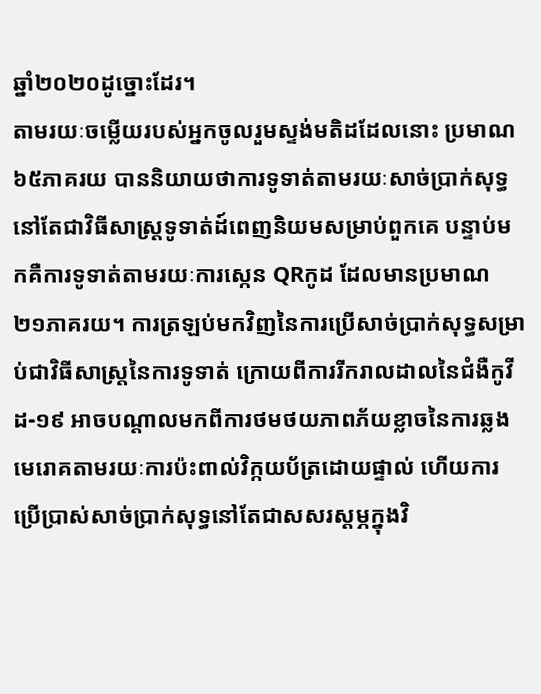ឆ្នាំ២០២០ដូច្នោះដែរ។
តាមរយៈចម្លើយរបស់អ្នកចូលរួមស្ទង់មតិដដែលនោះ ប្រមាណ ៦៥ភាគរយ បាននិយាយថាការទូទាត់តាមរយៈសាច់ប្រាក់សុទ្ធនៅតែជាវិធីសាស្ត្រទូទាត់ដ៍ពេញនិយមសម្រាប់ពួកគេ បន្ទាប់មកគឺការទូទាត់តាមរយៈការស្កេន QRកូដ ដែលមានប្រមាណ ២១ភាគរយ។ ការត្រឡប់មកវិញនៃការប្រើសាច់ប្រាក់សុទ្ធសម្រាប់ជាវិធីសាស្ត្រនៃការទូទាត់ ក្រោយពីការរីករាលដាលនៃជំងឺកូវីដ-១៩ អាចបណ្តាលមកពីការថមថយភាពភ័យខ្លាចនៃការឆ្លងមេរោគតាមរយៈការប៉ះពាល់វិក្កយប័ត្រដោយផ្ទាល់ ហើយការប្រើប្រាស់សាច់ប្រាក់សុទ្ធនៅតែជាសសរស្តម្ភក្នុងវិ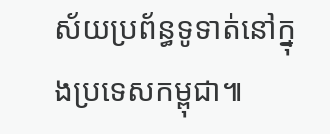ស័យប្រព័ន្ធទូទាត់នៅក្នុងប្រទេសកម្ពុជា៕